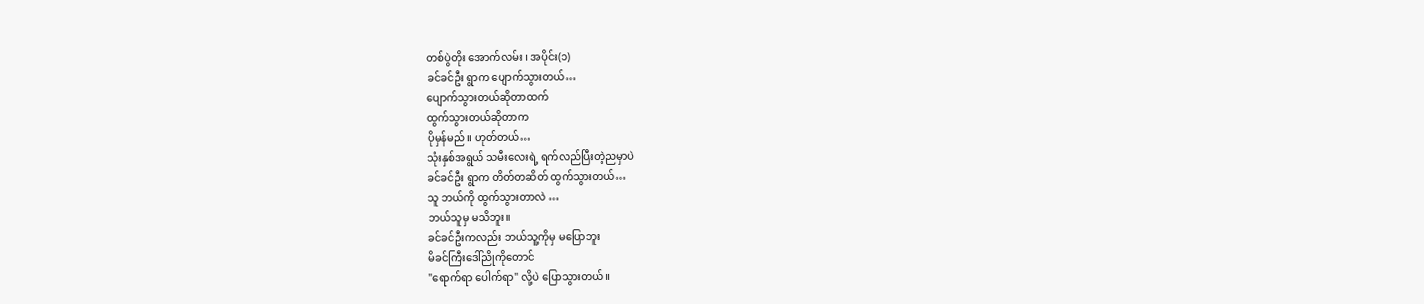တစ်ပွဲတိုး အောက်လမ်း ၊ အပိုင်း(၁)
ခင်ခင်ဦး ရွာက ပျောက်သွားတယ်…
ပျောက်သွားတယ်ဆိုတာထက်
ထွက်သွားတယ်ဆိုတာက
ပိုမှန်မည်။ ဟုတ်တယ်…
သုံးနှစ်အရွယ် သမီးလေးရဲ့ ရက်လည်ပြီးတဲ့ညမှာပဲ
ခင်ခင်ဦး ရွာက တိတ်တဆိတ် ထွက်သွားတယ်…
သူ ဘယ်ကို ထွက်သွားတာလဲ …
ဘယ်သူမှ မသိဘူး။
ခင်ခင်ဦးကလည်း ဘယ်သူ့ကိုမှ မပြောဘူး
မိခင်ကြီးဒေါ်ညိုကိုတောင်
"ရောက်ရာ ပေါက်ရာ" လို့ပဲ ပြောသွားတယ်။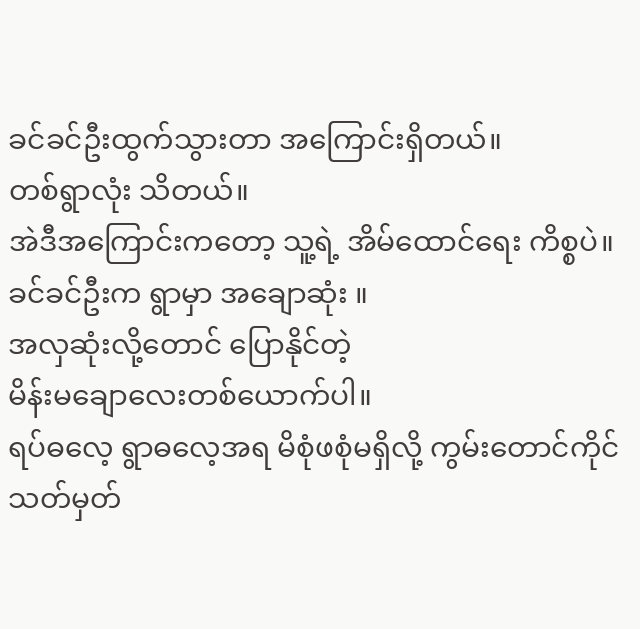ခင်ခင်ဦးထွက်သွားတာ အကြောင်းရှိတယ်။
တစ်ရွာလုံး သိတယ်။
အဲဒီအကြောင်းကတော့ သူ့ရဲ့ အိမ်ထောင်ရေး ကိစ္စပဲ။
ခင်ခင်ဦးက ရွာမှာ အချောဆုံး ။
အလှဆုံးလို့တောင် ပြောနိုင်တဲ့
မိန်းမချောလေးတစ်ယောက်ပါ။
ရပ်ဓလေ့ ရွာဓလေ့အရ မိစုံဖစုံမရှိလို့ ကွမ်းတောင်ကိုင်
သတ်မှတ်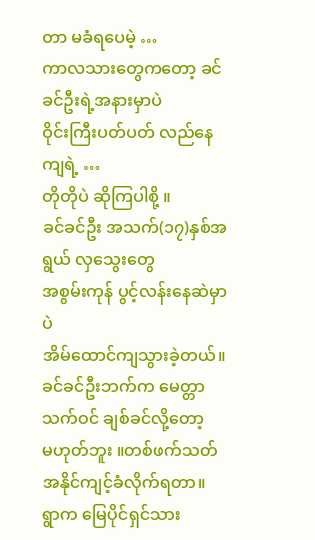တာ မခံရပေမဲ့ …
ကာလသားတွေကတော့ ခင်ခင်ဦးရဲ့အနားမှာပဲ
ဝိုင်းကြီးပတ်ပတ် လည်နေကျရဲ့ …
တိုတိုပဲ ဆိုကြပါစို့ ။
ခင်ခင်ဦး အသက်(၁၇)နှစ်အရွယ် လှသွေးတွေ
အစွမ်းကုန် ပွင့်လန်းနေဆဲမှာပဲ
အိမ်ထောင်ကျသွားခဲ့တယ်။
ခင်ခင်ဦးဘက်က မေတ္တာသက်ဝင် ချစ်ခင်လို့တော့
မဟုတ်ဘူး ။တစ်ဖက်သတ် အနိုင်ကျင့်ခံလိုက်ရတာ။
ရွာက မြေပိုင်ရှင်သား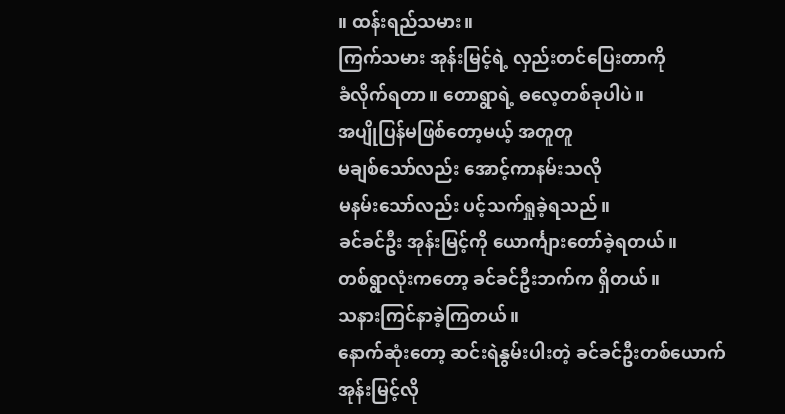။ ထန်းရည်သမား။
ကြက်သမား အုန်းမြင့်ရဲ့ လှည်းတင်ပြေးတာကို
ခံလိုက်ရတာ။ တောရွာရဲ့ ဓလေ့တစ်ခုပါပဲ။
အပျိုပြန်မဖြစ်တော့မယ့် အတူတူ
မချစ်သော်လည်း အောင့်ကာနမ်းသလို
မနမ်းသော်လည်း ပင့်သက်ရှုခဲ့ရသည်။
ခင်ခင်ဦး အုန်းမြင့်ကို ယောင်္ကျားတော်ခဲ့ရတယ်။
တစ်ရွာလုံးကတော့ ခင်ခင်ဦးဘက်က ရှိတယ်။
သနားကြင်နာခဲ့ကြတယ်။
နောက်ဆုံးတော့ ဆင်းရဲနွမ်းပါးတဲ့ ခင်ခင်ဦးတစ်ယောက်
အုန်းမြင့်လို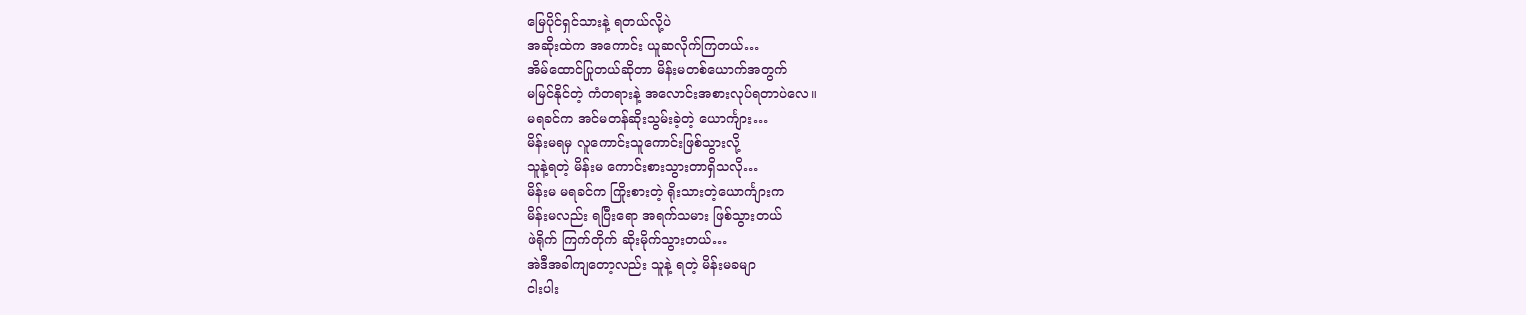မြေပိုင်ရှင်သားနဲ့ ရတယ်လို့ပဲ
အဆိုးထဲက အကောင်း ယူဆလိုက်ကြတယ်…
အိမ်ထောင်ပြုတယ်ဆိုတာ မိန်းမတစ်ယောက်အတွက်
မမြင်နိုင်တဲ့ ကံတရားနဲ့ အလောင်းအစားလုပ်ရတာပဲလေ။
မရခင်က အင်မတန်ဆိုးသွမ်းခဲ့တဲ့ ယောင်္ကျား…
မိန်းမရမှ လူကောင်းသူကောင်းဖြစ်သွားလို့
သူနဲ့ရတဲ့ မိန်းမ ကောင်းစားသွားတာရှိသလို…
မိန်းမ မရခင်က ကြိုးစားတဲ့ ရိုးသားတဲ့ယောင်္ကျားက
မိန်းမလည်း ရပြီးရော အရက်သမား ဖြစ်သွားတယ်
ဖဲရိုက် ကြက်တိုက် ဆိုးမိုက်သွားတယ်…
အဲဒီအခါကျတော့လည်း သူနဲ့ ရတဲ့ မိန်းမခမျာ
ငါးပါး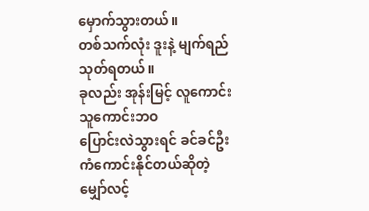မှောက်သွားတယ်။
တစ်သက်လုံး ဒူးနဲ့ မျက်ရည် သုတ်ရတယ်။
ခုလည်း အုန်းမြင့် လူကောင်း သူကောင်းဘဝ
ပြောင်းလဲသွားရင် ခင်ခင်ဦး ကံကောင်းနိုင်တယ်ဆိုတဲ့
မျှော်လင့်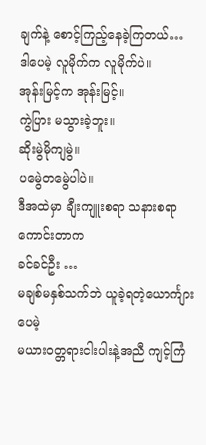ချက်နဲ့ စောင့်ကြည့်နေခဲ့ကြတယ်…
ဒါပေမဲ့ လူမိုက်က လူမိုက်ပဲ။
အုန်းမြင့်က အုန်းမြင့်။
ကွဲပြား မသွားခဲ့ဘူး။
ဆိုးမွဲမိုကျမွဲ။
ပမွေဲတမွေဲပါပဲ။
ဒီအထဲမှာ ချီးကျူးစရာ သနားစရာကောင်းတာက
ခင်ခင်ဦး …
မချစ်မနှစ်သက်ဘဲ ယူခဲ့ရတဲ့ယောင်္ကျားပေမဲ့
မယားဝတ္တရားငါးပါးနဲ့အညီ ကျင့်ကြံ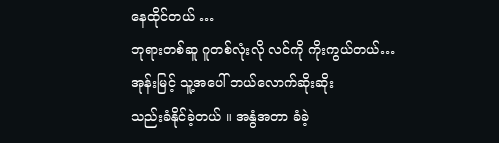နေထိုင်တယ် …
ဘုရားတစ်ဆူ ဂူတစ်လုံးလို လင်ကို ကိုးကွယ်တယ်…
အုန်းမြင့် သူ့အပေါ် ဘယ်လောက်ဆိုးဆိုး
သည်းခံနိုင်ခဲ့တယ် ။ အနွံအတာ ခံခဲ့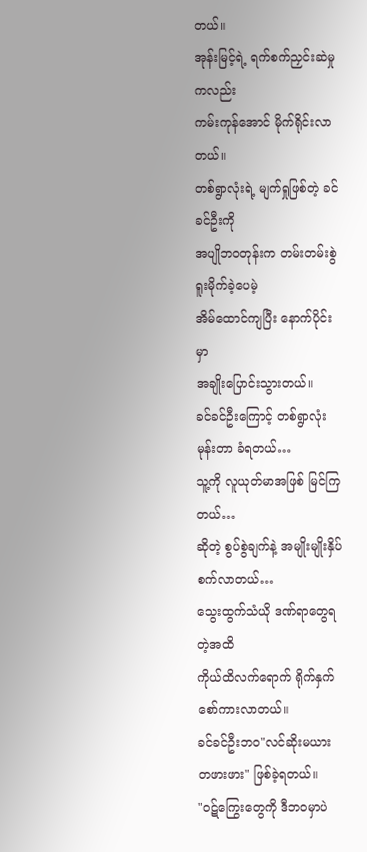တယ်။
အုန်းမြင့်ရဲ့ ရက်စက်ညှင်းဆဲမှုကလည်း
ကမ်းကုန်အောင် မိုက်ရိုင်းလာတယ်။
တစ်ရွာလုံးရဲ့ မျက်ရှုဖြစ်တဲ့ ခင်ခင်ဦးကို
အပျိုဘဝတုန်းက တမ်းတမ်းစွဲ ရူးမိုက်ခဲ့ပေမဲ့
အိမ်ထောင်ကျပြီး နောက်ပိုင်းမှာ
အချိုးပြောင်းသွားတယ်။
ခင်ခင်ဦးကြောင့် တစ်ရွာလုံးမုန်းတာ ခံရတယ်…
သူ့ကို လူယုတ်မာအဖြစ် မြင်ကြတယ်…
ဆိုတဲ့ စွပ်စွဲချက်နဲ့ အမျိုးမျိုးနှိပ်စက်လာတယ်…
သွေးထွက်သံယို ဒဏ်ရာတွေရတဲ့အထိ
ကိုယ်ထိလက်ရောက် ရိုက်နှက် စော်ကားလာတယ်။
ခင်ခင်ဦးဘဝ"လင်ဆိုးမယား တဖားဖား" ဖြစ်ခဲ့ရတယ်။
"ဝဋ်ကြွေးတွေကို ဒီဘဝမှာပဲ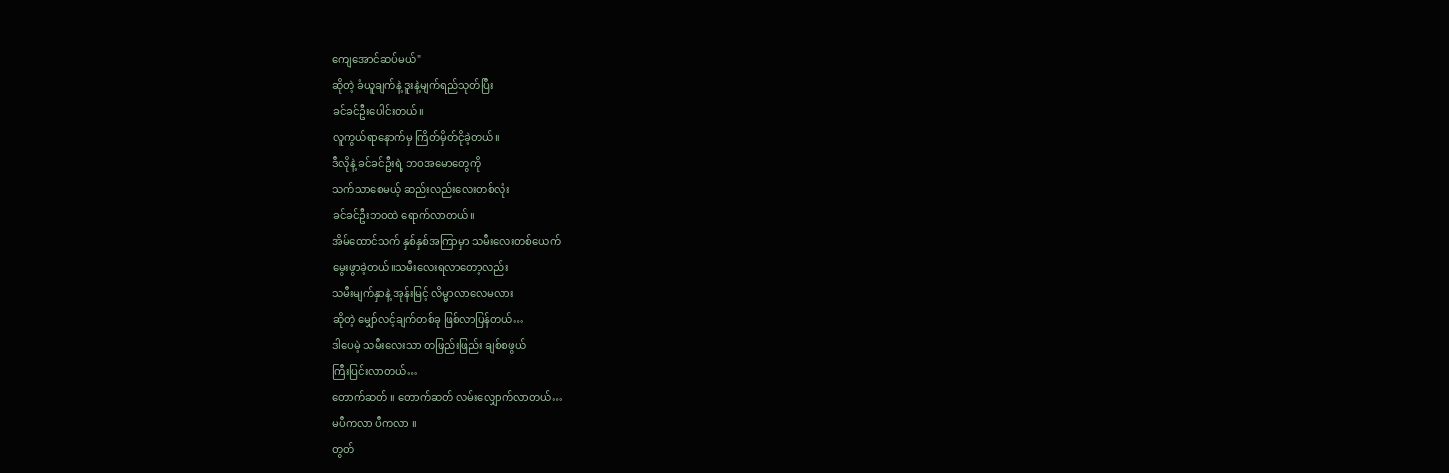ကျေအောင်ဆပ်မယ်"
ဆိုတဲ့ ခံယူချက်နဲ့ ဒူးနဲ့မျက်ရည်သုတ်ပြီး
ခင်ခင်ဦးပေါင်းတယ်။
လူကွယ်ရာနောက်မှ ကြိတ်မှိတ်ငိုခဲ့တယ်။
ဒီလိုနဲ့ ခင်ခင်ဦးရဲ့ ဘဝအမောတွေကို
သက်သာစေမယ့် ဆည်းလည်းလေးတစ်လုံး
ခင်ခင်ဦးဘဝထဲ ရောက်လာတယ်။
အိမ်ထောင်သက် နှစ်နှစ်အကြာမှာ သမီးလေးတစ်ယေက်
မွေးဖွာခဲ့တယ်။သမီးလေးရလာတော့လည်း
သမီးမျက်နှာနဲ့ အုန်းမြင့် လိမ္မာလာလေမလား
ဆိုတဲ့ မျှော်လင့်ချက်တစ်ခု ဖြစ်လာပြန်တယ်…
ဒါပေမဲ့ သမီးလေးသာ တဖြည်းဖြည်း ချစ်စဖွယ်
ကြီးပြင်းလာတယ်…
တောက်ဆတ် ။ တောက်ဆတ် လမ်းလျှောက်လာတယ်…
မပီကလာ ပီကလာ ။
တွတ်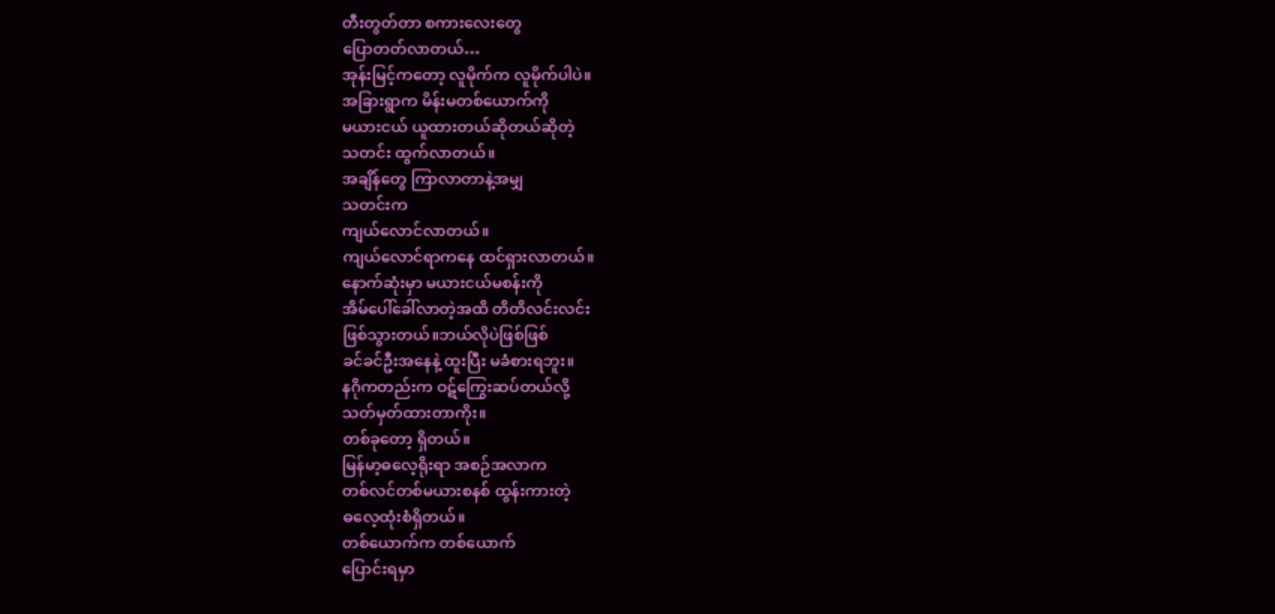တီးတွတ်တာ စကားလေးတွေ
ပြောတတ်လာတယ်…
အုန်းမြင့်ကတော့ လူမိုက်က လူမိုက်ပါပဲ။
အခြားရွာက မိန်းမတစ်ယောက်ကို
မယားငယ် ယူထားတယ်ဆိုတယ်ဆိုတဲ့
သတင်း ထွက်လာတယ်။
အချိန်တွေ ကြာလာတာနဲ့အမျှ
သတင်းက
ကျယ်လောင်လာတယ်။
ကျယ်လောင်ရာကနေ ထင်ရှားလာတယ်။
နောက်ဆုံးမှာ မယားငယ်မစန်းကို
အိမ်ပေါ်ခေါ်လာတဲ့အထိ တိတိလင်းလင်း
ဖြစ်သွားတယ်။ဘယ်လိုပဲဖြစ်ဖြစ်
ခင်ခင်ဦးအနေနဲ့ ထူးပြီး မခံစားရဘူး။
နဂိုကတည်းက ဝဋ်ကြွေးဆပ်တယ်လို့
သတ်မှတ်ထားတာကိုး။
တစ်ခုတော့ ရှိတယ်။
မြန်မာ့ဓလေ့ရိုးရာ အစဉ်အလာက
တစ်လင်တစ်မယားစနစ် ထွန်းကားတဲ့
ဓလေ့ထုံးစံရှိတယ်။
တစ်ယောက်က တစ်ယောက်
ပြောင်းရမှာ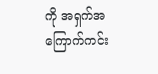ကို အရှက်အကြောက်ကင်း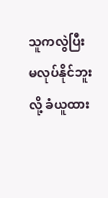သူကလွဲပြီး
မလုပ်နိုင်ဘူးလို့ ခံယူထား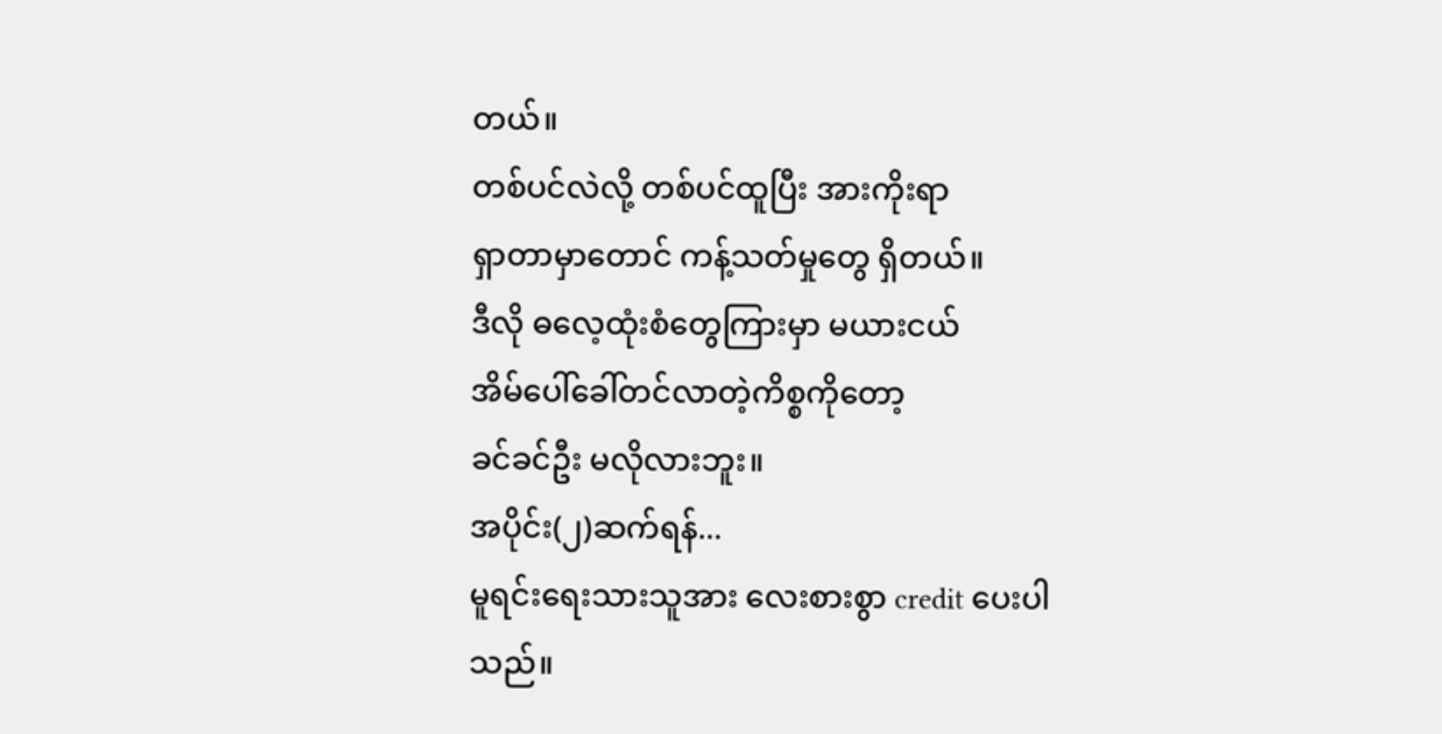တယ်။
တစ်ပင်လဲလို့ တစ်ပင်ထူပြီး အားကိုးရာ
ရှာတာမှာတောင် ကန့်သတ်မှုတွေ ရှိတယ်။
ဒီလို ဓလေ့ထုံးစံတွေကြားမှာ မယားငယ်
အိမ်ပေါ်ခေါ်တင်လာတဲ့ကိစ္စကိုတော့
ခင်ခင်ဦး မလိုလားဘူး။
အပိုင်း(၂)ဆက်ရန်...
မူရင်းရေးသားသူအား လေးစားစွာ credit ပေးပါသည်။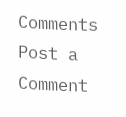Comments
Post a Comment